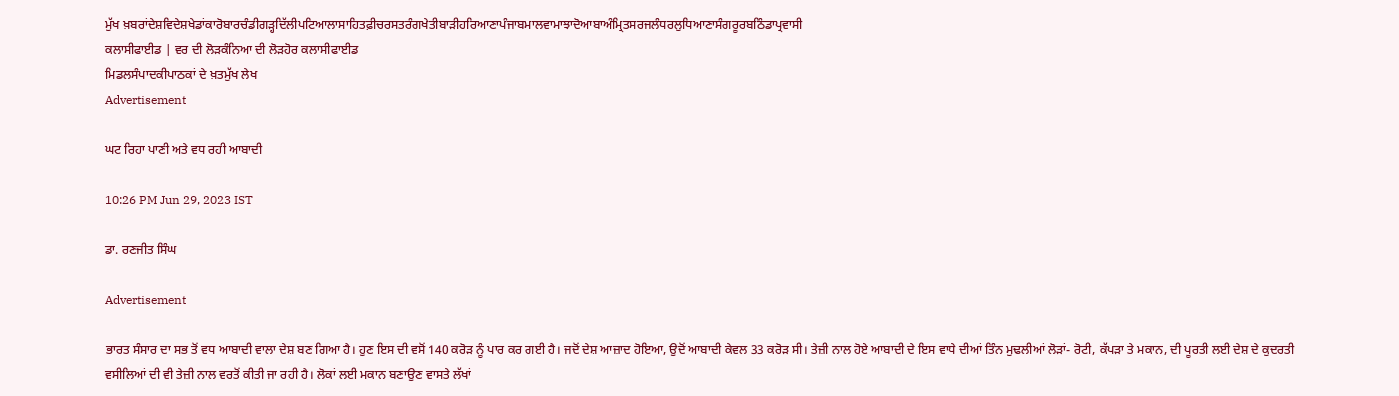ਮੁੱਖ ਖ਼ਬਰਾਂਦੇਸ਼ਵਿਦੇਸ਼ਖੇਡਾਂਕਾਰੋਬਾਰਚੰਡੀਗੜ੍ਹਦਿੱਲੀਪਟਿਆਲਾਸਾਹਿਤਫ਼ੀਚਰਸਤਰੰਗਖੇਤੀਬਾੜੀਹਰਿਆਣਾਪੰਜਾਬਮਾਲਵਾਮਾਝਾਦੋਆਬਾਅੰਮ੍ਰਿਤਸਰਜਲੰਧਰਲੁਧਿਆਣਾਸੰਗਰੂਰਬਠਿੰਡਾਪ੍ਰਵਾਸੀ
ਕਲਾਸੀਫਾਈਡ | ਵਰ ਦੀ ਲੋੜਕੰਨਿਆ ਦੀ ਲੋੜਹੋਰ ਕਲਾਸੀਫਾਈਡ
ਮਿਡਲਸੰਪਾਦਕੀਪਾਠਕਾਂ ਦੇ ਖ਼ਤਮੁੱਖ ਲੇਖ
Advertisement

ਘਟ ਰਿਹਾ ਪਾਣੀ ਅਤੇ ਵਧ ਰਹੀ ਆਬਾਦੀ

10:26 PM Jun 29, 2023 IST

ਡਾ. ਰਣਜੀਤ ਸਿੰਘ

Advertisement

ਭਾਰਤ ਸੰਸਾਰ ਦਾ ਸਭ ਤੋਂ ਵਧ ਆਬਾਦੀ ਵਾਲਾ ਦੇਸ਼ ਬਣ ਗਿਆ ਹੈ। ਹੁਣ ਇਸ ਦੀ ਵਸੋਂ 140 ਕਰੋੜ ਨੂੰ ਪਾਰ ਕਰ ਗਈ ਹੈ। ਜਦੋਂ ਦੇਸ਼ ਆਜ਼ਾਦ ਹੋਇਆ, ਉਦੋਂ ਆਬਾਦੀ ਕੇਵਲ 33 ਕਰੋੜ ਸੀ। ਤੇਜ਼ੀ ਨਾਲ ਹੋਏ ਆਬਾਦੀ ਦੇ ਇਸ ਵਾਧੇ ਦੀਆਂ ਤਿੰਨ ਮੁਢਲੀਆਂ ਲੋੜਾਂ- ਰੋਟੀ, ਕੱਪੜਾ ਤੇ ਮਕਾਨ, ਦੀ ਪੂਰਤੀ ਲਈ ਦੇਸ਼ ਦੇ ਕੁਦਰਤੀ ਵਸੀਲਿਆਂ ਦੀ ਵੀ ਤੇਜ਼ੀ ਨਾਲ ਵਰਤੋਂ ਕੀਤੀ ਜਾ ਰਹੀ ਹੈ। ਲੋਕਾਂ ਲਈ ਮਕਾਨ ਬਣਾਉਣ ਵਾਸਤੇ ਲੱਖਾਂ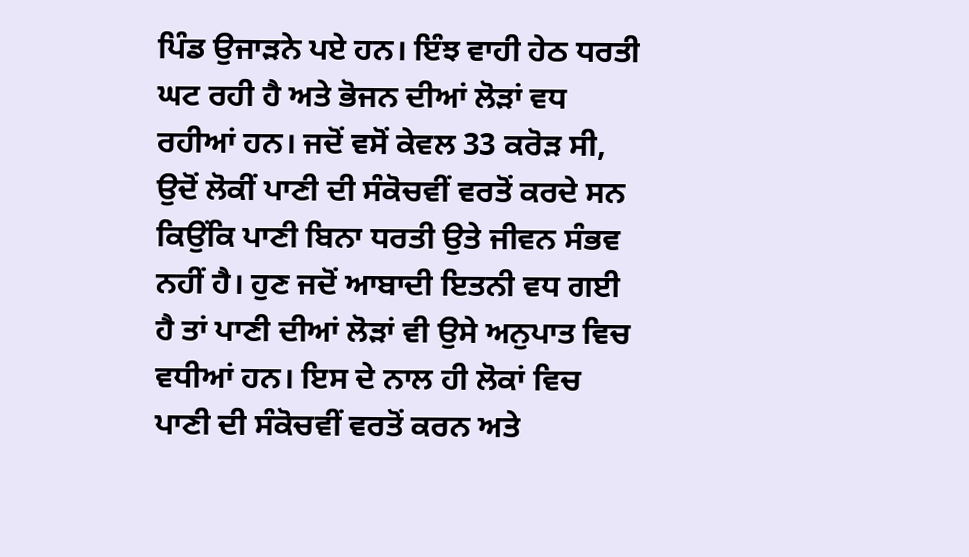ਪਿੰਡ ਉਜਾੜਨੇ ਪਏ ਹਨ। ਇੰਝ ਵਾਹੀ ਹੇਠ ਧਰਤੀ ਘਟ ਰਹੀ ਹੈ ਅਤੇ ਭੋਜਨ ਦੀਆਂ ਲੋੜਾਂ ਵਧ ਰਹੀਆਂ ਹਨ। ਜਦੋਂ ਵਸੋਂ ਕੇਵਲ 33 ਕਰੋੜ ਸੀ, ਉਦੋਂ ਲੋਕੀਂ ਪਾਣੀ ਦੀ ਸੰਕੋਚਵੀਂ ਵਰਤੋਂ ਕਰਦੇ ਸਨ ਕਿਉਂਕਿ ਪਾਣੀ ਬਿਨਾ ਧਰਤੀ ਉਤੇ ਜੀਵਨ ਸੰਭਵ ਨਹੀਂ ਹੈ। ਹੁਣ ਜਦੋਂ ਆਬਾਦੀ ਇਤਨੀ ਵਧ ਗਈ ਹੈ ਤਾਂ ਪਾਣੀ ਦੀਆਂ ਲੋੜਾਂ ਵੀ ਉਸੇ ਅਨੁਪਾਤ ਵਿਚ ਵਧੀਆਂ ਹਨ। ਇਸ ਦੇ ਨਾਲ ਹੀ ਲੋਕਾਂ ਵਿਚ ਪਾਣੀ ਦੀ ਸੰਕੋਚਵੀਂ ਵਰਤੋਂ ਕਰਨ ਅਤੇ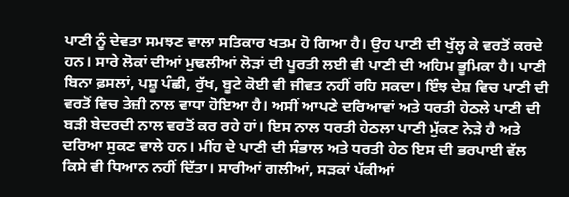ਪਾਣੀ ਨੂੰ ਦੇਵਤਾ ਸਮਝਣ ਵਾਲਾ ਸਤਿਕਾਰ ਖਤਮ ਹੋ ਗਿਆ ਹੈ। ਉਹ ਪਾਣੀ ਦੀ ਖੁੱਲ੍ਹ ਕੇ ਵਰਤੋਂ ਕਰਦੇ ਹਨ। ਸਾਰੇ ਲੋਕਾਂ ਦੀਆਂ ਮੁਢਲੀਆਂ ਲੋੜਾਂ ਦੀ ਪੂਰਤੀ ਲਈ ਵੀ ਪਾਣੀ ਦੀ ਅਹਿਮ ਭੂਮਿਕਾ ਹੈ। ਪਾਣੀ ਬਿਨਾ ਫ਼ਸਲਾਂ, ਪਸ਼ੂ ਪੰਛੀ, ਰੁੱਖ, ਬੂਟੇ ਕੋਈ ਵੀ ਜੀਵਤ ਨਹੀਂ ਰਹਿ ਸਕਦਾ। ਇੰਝ ਦੇਸ਼ ਵਿਚ ਪਾਣੀ ਦੀ ਵਰਤੋਂ ਵਿਚ ਤੇਜ਼ੀ ਨਾਲ ਵਾਧਾ ਹੋਇਆ ਹੈ। ਅਸੀਂ ਆਪਣੇ ਦਰਿਆਵਾਂ ਅਤੇ ਧਰਤੀ ਹੇਠਲੇ ਪਾਣੀ ਦੀ ਬੜੀ ਬੇਦਰਦੀ ਨਾਲ ਵਰਤੋਂ ਕਰ ਰਹੇ ਹਾਂ। ਇਸ ਨਾਲ ਧਰਤੀ ਹੇਠਲਾ ਪਾਣੀ ਮੁੱਕਣ ਨੇੜੇ ਹੈ ਅਤੇ ਦਰਿਆ ਸੁਕਣ ਵਾਲੇ ਹਨ। ਮੀਂਹ ਦੇ ਪਾਣੀ ਦੀ ਸੰਭਾਲ ਅਤੇ ਧਰਤੀ ਹੇਠ ਇਸ ਦੀ ਭਰਪਾਈ ਵੱਲ ਕਿਸੇ ਵੀ ਧਿਆਨ ਨਹੀਂ ਦਿੱਤਾ। ਸਾਰੀਆਂ ਗਲੀਆਂ, ਸੜਕਾਂ ਪੱਕੀਆਂ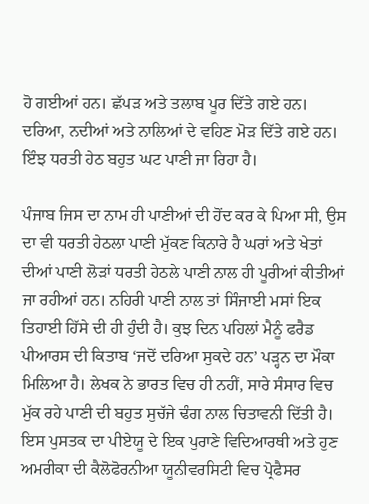ਹੋ ਗਈਆਂ ਹਨ। ਛੱਪੜ ਅਤੇ ਤਲਾਬ ਪੂਰ ਦਿੱਤੇ ਗਏ ਹਨ। ਦਰਿਆ, ਨਦੀਆਂ ਅਤੇ ਨਾਲਿਆਂ ਦੇ ਵਹਿਣ ਮੋੜ ਦਿੱਤੇ ਗਏ ਹਨ। ਇੰਝ ਧਰਤੀ ਹੇਠ ਬਹੁਤ ਘਟ ਪਾਣੀ ਜਾ ਰਿਹਾ ਹੈ।

ਪੰਜਾਬ ਜਿਸ ਦਾ ਨਾਮ ਹੀ ਪਾਣੀਆਂ ਦੀ ਹੋਂਦ ਕਰ ਕੇ ਪਿਆ ਸੀ, ਉਸ ਦਾ ਵੀ ਧਰਤੀ ਹੇਠਲਾ ਪਾਣੀ ਮੁੱਕਣ ਕਿਨਾਰੇ ਹੈ ਘਰਾਂ ਅਤੇ ਖੇਤਾਂ ਦੀਆਂ ਪਾਣੀ ਲੋੜਾਂ ਧਰਤੀ ਹੇਠਲੇ ਪਾਣੀ ਨਾਲ ਹੀ ਪੂਰੀਆਂ ਕੀਤੀਆਂ ਜਾ ਰਹੀਆਂ ਹਨ। ਨਹਿਰੀ ਪਾਣੀ ਨਾਲ ਤਾਂ ਸਿੰਜਾਈ ਮਸਾਂ ਇਕ ਤਿਹਾਈ ਹਿੱਸੇ ਦੀ ਹੀ ਹੁੰਦੀ ਹੈ। ਕੁਝ ਦਿਨ ਪਹਿਲਾਂ ਮੈਨੂੰ ਫਰੈਡ ਪੀਆਰਸ ਦੀ ਕਿਤਾਬ ‘ਜਦੋਂ ਦਰਿਆ ਸੁਕਦੇ ਹਨ’ ਪੜ੍ਹਨ ਦਾ ਮੌਕਾ ਮਿਲਿਆ ਹੈ। ਲੇਖਕ ਨੇ ਭਾਰਤ ਵਿਚ ਹੀ ਨਹੀਂ, ਸਾਰੇ ਸੰਸਾਰ ਵਿਚ ਮੁੱਕ ਰਹੇ ਪਾਣੀ ਦੀ ਬਹੁਤ ਸੁਚੱਜੇ ਢੰਗ ਨਾਲ ਚਿਤਾਵਨੀ ਦਿੱਤੀ ਹੈ। ਇਸ ਪੁਸਤਕ ਦਾ ਪੀਏਯੂ ਦੇ ਇਕ ਪੁਰਾਣੇ ਵਿਦਿਆਰਥੀ ਅਤੇ ਹੁਣ ਅਮਰੀਕਾ ਦੀ ਕੈਲੋਫੋਰਨੀਆ ਯੂਨੀਵਰਸਿਟੀ ਵਿਚ ਪ੍ਰੋਫੈਸਰ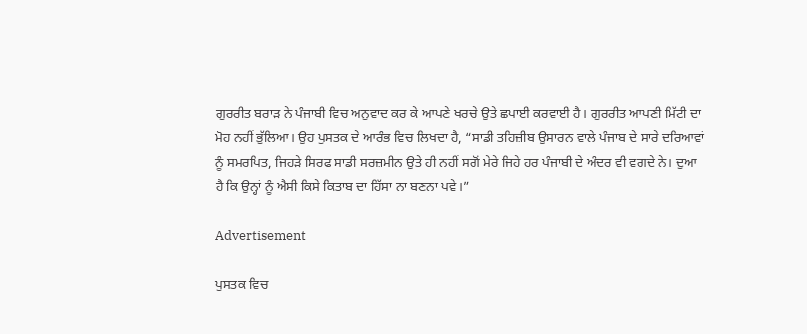ਗੁਰਰੀਤ ਬਰਾੜ ਨੇ ਪੰਜਾਬੀ ਵਿਚ ਅਨੁਵਾਦ ਕਰ ਕੇ ਆਪਣੇ ਖਰਚੇ ਉਤੇ ਛਪਾਈ ਕਰਵਾਈ ਹੈ। ਗੁਰਰੀਤ ਆਪਣੀ ਮਿੱਟੀ ਦਾ ਮੋਹ ਨਹੀਂ ਭੁੱਲਿਆ। ਉਹ ਪੁਸਤਕ ਦੇ ਆਰੰਭ ਵਿਚ ਲਿਖਦਾ ਹੈ, “ਸਾਡੀ ਤਹਿਜ਼ੀਬ ਉਸਾਰਨ ਵਾਲੇ ਪੰਜਾਬ ਦੇ ਸਾਰੇ ਦਰਿਆਵਾਂ ਨੂੰ ਸਮਰਪਿਤ, ਜਿਹੜੇ ਸਿਰਫ ਸਾਡੀ ਸਰਜ਼ਮੀਨ ਉਤੇ ਹੀ ਨਹੀਂ ਸਗੋਂ ਮੇਰੇ ਜਿਹੇ ਹਰ ਪੰਜਾਬੀ ਦੇ ਅੰਦਰ ਵੀ ਵਗਦੇ ਨੇ। ਦੁਆ ਹੈ ਕਿ ਉਨ੍ਹਾਂ ਨੂੰ ਐਸੀ ਕਿਸੇ ਕਿਤਾਬ ਦਾ ਹਿੱਸਾ ਨਾ ਬਣਨਾ ਪਵੇ।”

Advertisement

ਪੁਸਤਕ ਵਿਚ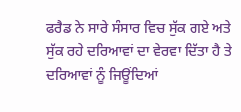ਫਰੈਡ ਨੇ ਸਾਰੇ ਸੰਸਾਰ ਵਿਚ ਸੁੱਕ ਗਏ ਅਤੇ ਸੁੱਕ ਰਹੇ ਦਰਿਆਵਾਂ ਦਾ ਵੇਰਵਾ ਦਿੱਤਾ ਹੈ ਤੇ ਦਰਿਆਵਾਂ ਨੂੰ ਜਿਊਂਦਿਆਂ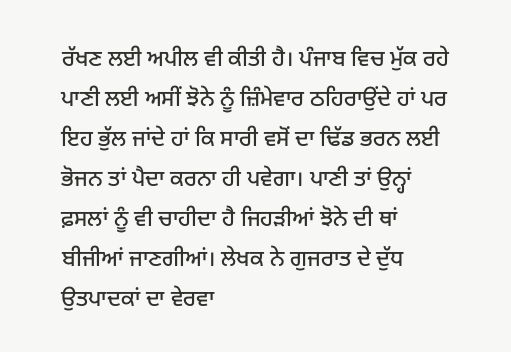ਰੱਖਣ ਲਈ ਅਪੀਲ ਵੀ ਕੀਤੀ ਹੈ। ਪੰਜਾਬ ਵਿਚ ਮੁੱਕ ਰਹੇ ਪਾਣੀ ਲਈ ਅਸੀਂ ਝੋਨੇ ਨੂੰ ਜ਼ਿੰਮੇਵਾਰ ਠਹਿਰਾਉਂਦੇ ਹਾਂ ਪਰ ਇਹ ਭੁੱਲ ਜਾਂਦੇ ਹਾਂ ਕਿ ਸਾਰੀ ਵਸੋਂ ਦਾ ਢਿੱਡ ਭਰਨ ਲਈ ਭੋਜਨ ਤਾਂ ਪੈਦਾ ਕਰਨਾ ਹੀ ਪਵੇਗਾ। ਪਾਣੀ ਤਾਂ ਉਨ੍ਹਾਂ ਫ਼ਸਲਾਂ ਨੂੰ ਵੀ ਚਾਹੀਦਾ ਹੈ ਜਿਹੜੀਆਂ ਝੋਨੇ ਦੀ ਥਾਂ ਬੀਜੀਆਂ ਜਾਣਗੀਆਂ। ਲੇਖਕ ਨੇ ਗੁਜਰਾਤ ਦੇ ਦੁੱਧ ਉਤਪਾਦਕਾਂ ਦਾ ਵੇਰਵਾ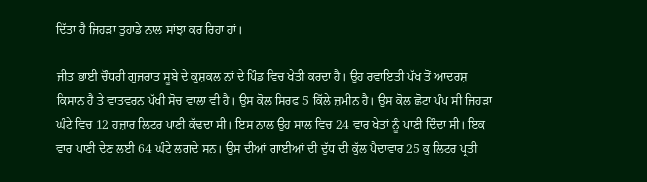ਦਿੱਤਾ ਹੈ ਜਿਹੜਾ ਤੁਹਾਡੇ ਨਾਲ ਸਾਂਝਾ ਕਰ ਰਿਹਾ ਹਾਂ।

ਜੀਤ ਭਾਈ ਚੌਧਰੀ ਗੁਜਰਾਤ ਸੂਬੇ ਦੇ ਕੁਸ਼ਕਲ ਨਾਂ ਦੇ ਪਿੰਡ ਵਿਚ ਖੇਤੀ ਕਰਦਾ ਹੈ। ਉਹ ਰਵਾਇਤੀ ਪੱਖ ਤੋਂ ਆਦਰਸ਼ ਕਿਸਾਨ ਹੈ ਤੇ ਵਾਤਵਰਨ ਪੱਖੀ ਸੋਚ ਵਾਲਾ ਵੀ ਹੈ। ਉਸ ਕੋਲ ਸਿਰਫ 5 ਕਿੱਲੇ ਜ਼ਮੀਨ ਹੈ। ਉਸ ਕੋਲ ਛੋਟਾ ਪੰਪ ਸੀ ਜਿਹੜਾ ਘੰਟੇ ਵਿਚ 12 ਹਜ਼ਾਰ ਲਿਟਰ ਪਾਣੀ ਕੱਢਦਾ ਸੀ। ਇਸ ਨਾਲ ਉਹ ਸਾਲ ਵਿਚ 24 ਵਾਰ ਖੇਤਾਂ ਨੂੰ ਪਾਣੀ ਦਿੰਦਾ ਸੀ। ਇਕ ਵਾਰ ਪਾਣੀ ਦੇਣ ਲਈ 64 ਘੰਟੇ ਲਗਦੇ ਸਨ। ਉਸ ਦੀਆਂ ਗਾਈਆਂ ਦੀ ਦੁੱਧ ਦੀ ਕੁੱਲ ਪੈਦਾਵਾਰ 25 ਕੁ ਲਿਟਰ ਪ੍ਰਤੀ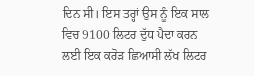ਦਿਨ ਸੀ। ਇਸ ਤਰ੍ਹਾਂ ਉਸ ਨੂੰ ਇਕ ਸਾਲ ਵਿਚ 9100 ਲਿਟਰ ਦੁੱਧ ਪੈਦਾ ਕਰਨ ਲਈ ਇਕ ਕਰੋੜ ਛਿਆਸੀ ਲੱਖ ਲਿਟਰ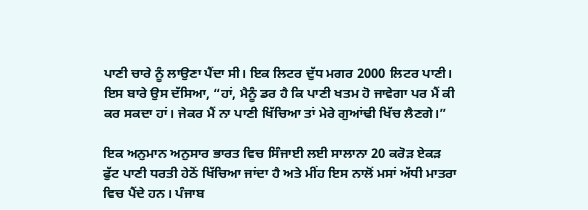ਪਾਣੀ ਚਾਰੇ ਨੂੰ ਲਾਉਣਾ ਪੈਂਦਾ ਸੀ। ਇਕ ਲਿਟਰ ਦੁੱਧ ਮਗਰ 2000 ਲਿਟਰ ਪਾਣੀ। ਇਸ ਬਾਰੇ ਉਸ ਦੱਸਿਆ, “ਹਾਂ, ਮੈਨੂੰ ਡਰ ਹੈ ਕਿ ਪਾਣੀ ਖਤਮ ਹੋ ਜਾਵੇਗਾ ਪਰ ਮੈਂ ਕੀ ਕਰ ਸਕਦਾ ਹਾਂ। ਜੇਕਰ ਮੈਂ ਨਾ ਪਾਣੀ ਖਿੱਚਿਆ ਤਾਂ ਮੇਰੇ ਗੁਆਂਢੀ ਖਿੱਚ ਲੈਣਗੇ।”

ਇਕ ਅਨੁਮਾਨ ਅਨੁਸਾਰ ਭਾਰਤ ਵਿਚ ਸਿੰਜਾਈ ਲਈ ਸਾਲਾਨਾ 20 ਕਰੋੜ ਏਕੜ ਫੁੱਟ ਪਾਣੀ ਧਰਤੀ ਹੇਠੋਂ ਖਿੱਚਿਆ ਜਾਂਦਾ ਹੈ ਅਤੇ ਮੀਂਹ ਇਸ ਨਾਲੋਂ ਮਸਾਂ ਅੱਧੀ ਮਾਤਰਾ ਵਿਚ ਪੈਂਦੇ ਹਨ। ਪੰਜਾਬ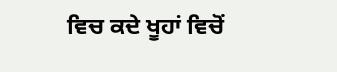ਵਿਚ ਕਦੇ ਖੂਹਾਂ ਵਿਚੋਂ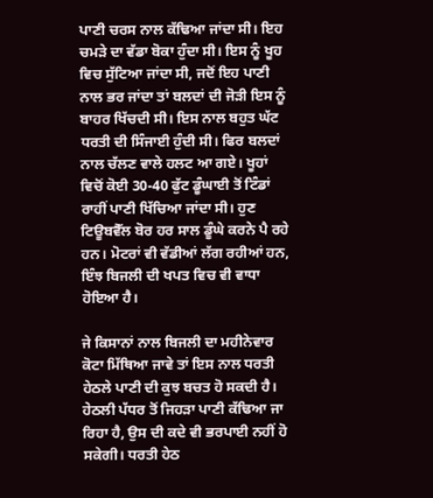ਪਾਣੀ ਚਰਸ ਨਾਲ ਕੱਢਿਆ ਜਾਂਦਾ ਸੀ। ਇਹ ਚਮੜੇ ਦਾ ਵੱਡਾ ਬੋਕਾ ਹੁੰਦਾ ਸੀ। ਇਸ ਨੂੰ ਖੂਹ ਵਿਚ ਸੁੱਟਿਆ ਜਾਂਦਾ ਸੀ, ਜਦੋਂ ਇਹ ਪਾਣੀ ਨਾਲ ਭਰ ਜਾਂਦਾ ਤਾਂ ਬਲਦਾਂ ਦੀ ਜੋੜੀ ਇਸ ਨੂੰ ਬਾਹਰ ਖਿੱਚਦੀ ਸੀ। ਇਸ ਨਾਲ ਬਹੁਤ ਘੱਟ ਧਰਤੀ ਦੀ ਸਿੰਜਾਈ ਹੁੰਦੀ ਸੀ। ਫਿਰ ਬਲਦਾਂ ਨਾਲ ਚੱਲਣ ਵਾਲੇ ਹਲਟ ਆ ਗਏ। ਖੂਹਾਂ ਵਿਚੋਂ ਕੋਈ 30-40 ਫੁੱਟ ਡੂੰਘਾਈ ਤੋਂ ਟਿੰਡਾਂ ਰਾਹੀਂ ਪਾਣੀ ਖਿੱਚਿਆ ਜਾਂਦਾ ਸੀ। ਹੁਣ ਟਿਊਬਵੈੱਲ ਬੋਰ ਹਰ ਸਾਲ ਡੂੰਘੇ ਕਰਨੇ ਪੈ ਰਹੇ ਹਨ। ਮੋਟਰਾਂ ਵੀ ਵੱਡੀਆਂ ਲੱਗ ਰਹੀਆਂ ਹਨ, ਇੰਝ ਬਿਜਲੀ ਦੀ ਖਪਤ ਵਿਚ ਵੀ ਵਾਧਾ ਹੋਇਆ ਹੈ।

ਜੇ ਕਿਸਾਨਾਂ ਨਾਲ ਬਿਜਲੀ ਦਾ ਮਹੀਨੇਵਾਰ ਕੋਟਾ ਮਿੱਥਿਆ ਜਾਵੇ ਤਾਂ ਇਸ ਨਾਲ ਧਰਤੀ ਹੇਠਲੇ ਪਾਣੀ ਦੀ ਕੁਝ ਬਚਤ ਹੋ ਸਕਦੀ ਹੈ। ਹੇਠਲੀ ਪੱਧਰ ਤੋਂ ਜਿਹੜਾ ਪਾਣੀ ਕੱਢਿਆ ਜਾ ਰਿਹਾ ਹੈ, ਉਸ ਦੀ ਕਦੇ ਵੀ ਭਰਪਾਈ ਨਹੀਂ ਹੋ ਸਕੇਗੀ। ਧਰਤੀ ਹੇਠ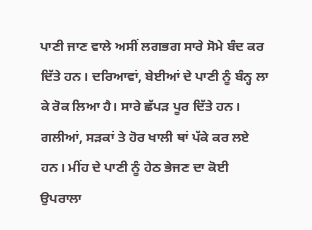ਪਾਣੀ ਜਾਣ ਵਾਲੇ ਅਸੀਂ ਲਗਭਗ ਸਾਰੇ ਸੋਮੇ ਬੰਦ ਕਰ ਦਿੱਤੇ ਹਨ। ਦਰਿਆਵਾਂ, ਬੇਈਆਂ ਦੇ ਪਾਣੀ ਨੂੰ ਬੰਨ੍ਹ ਲਾ ਕੇ ਰੋਕ ਲਿਆ ਹੈ। ਸਾਰੇ ਛੱਪੜ ਪੂਰ ਦਿੱਤੇ ਹਨ। ਗਲੀਆਂ, ਸੜਕਾਂ ਤੇ ਹੋਰ ਖਾਲੀ ਥਾਂ ਪੱਕੇ ਕਰ ਲਏ ਹਨ। ਮੀਂਹ ਦੇ ਪਾਣੀ ਨੂੰ ਹੇਠ ਭੇਜਣ ਦਾ ਕੋਈ ਉਪਰਾਲਾ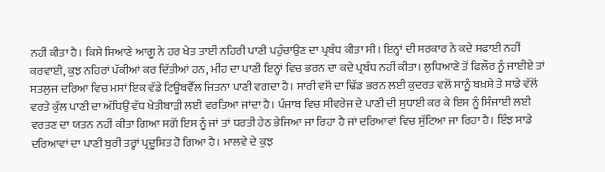ਨਹੀਂ ਕੀਤਾ ਹੈ। ਕਿਸੇ ਸਿਆਣੇ ਆਗੂ ਨੇ ਹਰ ਖੇਤ ਤਾਈਂ ਨਹਿਰੀ ਪਾਣੀ ਪਹੁੰਚਾਉਣ ਦਾ ਪ੍ਰਬੰਧ ਕੀਤਾ ਸੀ। ਇਨ੍ਹਾਂ ਦੀ ਸਰਕਾਰ ਨੇ ਕਦੇ ਸਫਾਈ ਨਹੀਂ ਕਰਵਾਈ, ਕੁਝ ਨਹਿਰਾਂ ਪੱਕੀਆਂ ਕਰ ਦਿੱਤੀਆਂ ਹਨ, ਮੀਂਹ ਦਾ ਪਾਣੀ ਇਨ੍ਹਾਂ ਵਿਚ ਭਰਨ ਦਾ ਕਦੇ ਪ੍ਰਬੰਧ ਨਹੀਂ ਕੀਤਾ। ਲੁਧਿਆਣੇ ਤੋਂ ਫਿਲੌਰ ਨੂੰ ਜਾਈਏ ਤਾਂ ਸਤਲੁਜ ਦਰਿਆ ਵਿਚ ਮਸਾਂ ਇਕ ਵੱਡੇ ਟਿਊਬਵੈੱਲ ਜਿਤਨਾ ਪਾਣੀ ਵਗਦਾ ਹੈ। ਸਾਰੀ ਵਸੋਂ ਦਾ ਢਿੱਡ ਭਰਨ ਲਈ ਕੁਦਰਤ ਵਲੋਂ ਸਾਨੂੰ ਬਖ਼ਸ਼ੇ ਤੇ ਸਾਡੇ ਵੱਲੋਂ ਵਰਤੇ ਕੁੱਲ ਪਾਣੀ ਦਾ ਅੱਧਿਉਂ ਵੱਧ ਖੇਤੀਬਾੜੀ ਲਈ ਵਰਤਿਆ ਜਾਂਦਾ ਹੈ। ਪੰਜਾਬ ਵਿਚ ਸੀਵਰੇਜ ਦੇ ਪਾਣੀ ਦੀ ਸੁਧਾਈ ਕਰ ਕੇ ਇਸ ਨੂੰ ਸਿੰਜਾਈ ਲਈ ਵਰਤਣ ਦਾ ਯਤਨ ਨਹੀਂ ਕੀਤਾ ਗਿਆ ਸਗੋਂ ਇਸ ਨੂੰ ਜਾਂ ਤਾਂ ਧਰਤੀ ਹੇਠ ਭੇਜਿਆ ਜਾ ਰਿਹਾ ਹੈ ਜਾਂ ਦਰਿਆਵਾਂ ਵਿਚ ਸੁੱਟਿਆ ਜਾ ਰਿਹਾ ਹੈ। ਇੰਝ ਸਾਡੇ ਦਰਿਆਵਾਂ ਦਾ ਪਾਣੀ ਬੁਰੀ ਤਰ੍ਹਾਂ ਪ੍ਰਦੂਸ਼ਿਤ ਹੋ ਗਿਆ ਹੈ। ਮਾਲਵੇ ਦੇ ਕੁਝ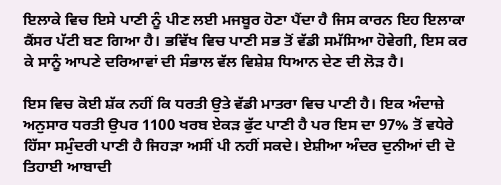ਇਲਾਕੇ ਵਿਚ ਇਸੇ ਪਾਣੀ ਨੂੰ ਪੀਣ ਲਈ ਮਜਬੂਰ ਹੋਣਾ ਪੈਂਦਾ ਹੈ ਜਿਸ ਕਾਰਨ ਇਹ ਇਲਾਕਾ ਕੈਂਸਰ ਪੱਟੀ ਬਣ ਗਿਆ ਹੈ। ਭਵਿੱਖ ਵਿਚ ਪਾਣੀ ਸਭ ਤੋਂ ਵੱਡੀ ਸਮੱਸਿਆ ਹੋਵੇਗੀ, ਇਸ ਕਰ ਕੇ ਸਾਨੂੰ ਆਪਣੇ ਦਰਿਆਵਾਂ ਦੀ ਸੰਭਾਲ ਵੱਲ ਵਿਸ਼ੇਸ਼ ਧਿਆਨ ਦੇਣ ਦੀ ਲੋੜ ਹੈ।

ਇਸ ਵਿਚ ਕੋਈ ਸ਼ੱਕ ਨਹੀਂ ਕਿ ਧਰਤੀ ਉਤੇ ਵੱਡੀ ਮਾਤਰਾ ਵਿਚ ਪਾਣੀ ਹੈ। ਇਕ ਅੰਦਾਜ਼ੇ ਅਨੁਸਾਰ ਧਰਤੀ ਉਪਰ 1100 ਖਰਬ ਏਕੜ ਫੁੱਟ ਪਾਣੀ ਹੈ ਪਰ ਇਸ ਦਾ 97% ਤੋਂ ਵਧੇਰੇ ਹਿੱਸਾ ਸਮੁੰਦਰੀ ਪਾਣੀ ਹੈ ਜਿਹੜਾ ਅਸੀਂ ਪੀ ਨਹੀਂ ਸਕਦੇ। ਏਸ਼ੀਆ ਅੰਦਰ ਦੁਨੀਆਂ ਦੀ ਦੋ ਤਿਹਾਈ ਆਬਾਦੀ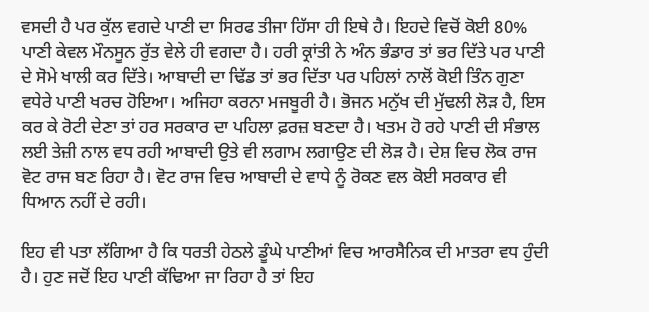ਵਸਦੀ ਹੈ ਪਰ ਕੁੱਲ ਵਗਦੇ ਪਾਣੀ ਦਾ ਸਿਰਫ ਤੀਜਾ ਹਿੱਸਾ ਹੀ ਇਥੇ ਹੈ। ਇਹਦੇ ਵਿਚੋਂ ਕੋਈ 80% ਪਾਣੀ ਕੇਵਲ ਮੌਨਸੂਨ ਰੁੱਤ ਵੇਲੇ ਹੀ ਵਗਦਾ ਹੈ। ਹਰੀ ਕ੍ਰਾਂਤੀ ਨੇ ਅੰਨ ਭੰਡਾਰ ਤਾਂ ਭਰ ਦਿੱਤੇ ਪਰ ਪਾਣੀ ਦੇ ਸੋਮੇ ਖਾਲੀ ਕਰ ਦਿੱਤੇ। ਆਬਾਦੀ ਦਾ ਢਿੱਡ ਤਾਂ ਭਰ ਦਿੱਤਾ ਪਰ ਪਹਿਲਾਂ ਨਾਲੋਂ ਕੋਈ ਤਿੰਨ ਗੁਣਾ ਵਧੇਰੇ ਪਾਣੀ ਖਰਚ ਹੋਇਆ। ਅਜਿਹਾ ਕਰਨਾ ਮਜਬੂਰੀ ਹੈ। ਭੋਜਨ ਮਨੁੱਖ ਦੀ ਮੁੱਢਲੀ ਲੋੜ ਹੈ, ਇਸ ਕਰ ਕੇ ਰੋਟੀ ਦੇਣਾ ਤਾਂ ਹਰ ਸਰਕਾਰ ਦਾ ਪਹਿਲਾ ਫ਼ਰਜ਼ ਬਣਦਾ ਹੈ। ਖਤਮ ਹੋ ਰਹੇ ਪਾਣੀ ਦੀ ਸੰਭਾਲ ਲਈ ਤੇਜ਼ੀ ਨਾਲ ਵਧ ਰਹੀ ਆਬਾਦੀ ਉਤੇ ਵੀ ਲਗਾਮ ਲਗਾਉਣ ਦੀ ਲੋੜ ਹੈ। ਦੇਸ਼ ਵਿਚ ਲੋਕ ਰਾਜ ਵੋਟ ਰਾਜ ਬਣ ਰਿਹਾ ਹੈ। ਵੋਟ ਰਾਜ ਵਿਚ ਆਬਾਦੀ ਦੇ ਵਾਧੇ ਨੂੰ ਰੋਕਣ ਵਲ ਕੋਈ ਸਰਕਾਰ ਵੀ ਧਿਆਨ ਨਹੀਂ ਦੇ ਰਹੀ।

ਇਹ ਵੀ ਪਤਾ ਲੱਗਿਆ ਹੈ ਕਿ ਧਰਤੀ ਹੇਠਲੇ ਡੂੰਘੇ ਪਾਣੀਆਂ ਵਿਚ ਆਰਸੈਨਿਕ ਦੀ ਮਾਤਰਾ ਵਧ ਹੁੰਦੀ ਹੈ। ਹੁਣ ਜਦੋਂ ਇਹ ਪਾਣੀ ਕੱਢਿਆ ਜਾ ਰਿਹਾ ਹੈ ਤਾਂ ਇਹ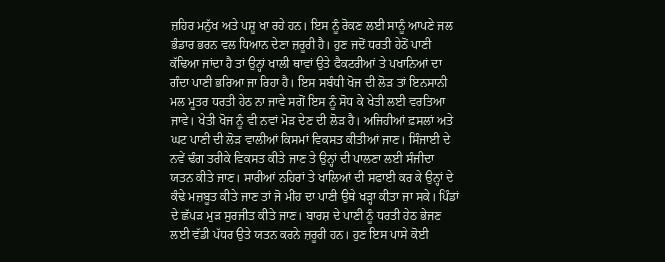ਜ਼ਹਿਰ ਮਨੁੱਖ ਅਤੇ ਪਸ਼ੂ ਖਾ ਰਹੇ ਹਨ। ਇਸ ਨੂੰ ਰੋਕਣ ਲਈ ਸਾਨੂੰ ਆਪਣੇ ਜਲ ਭੰਡਾਰ ਭਰਨ ਵਲ ਧਿਆਨ ਦੇਣਾ ਜ਼ਰੂਰੀ ਹੈ। ਹੁਣ ਜਦੋਂ ਧਰਤੀ ਹੇਠੋਂ ਪਾਣੀ ਕੱਢਿਆ ਜਾਂਦਾ ਹੈ ਤਾਂ ਉਨ੍ਹਾਂ ਖਾਲੀ ਥਾਵਾਂ ਉਤੇ ਫੈਕਟਰੀਆਂ ਤੇ ਪਖਾਨਿਆਂ ਦਾ ਗੰਦਾ ਪਾਣੀ ਭਰਿਆ ਜਾ ਰਿਹਾ ਹੈ। ਇਸ ਸਬੰਧੀ ਖੋਜ ਦੀ ਲੋੜ ਤਾਂ ਇਨਸਾਨੀ ਮਲ ਮੂਤਰ ਧਰਤੀ ਹੇਠ ਨਾ ਜਾਵੇ ਸਗੋਂ ਇਸ ਨੂੰ ਸੋਧ ਕੇ ਖੇਤੀ ਲਈ ਵਰਤਿਆ ਜਾਵੇ। ਖੇਤੀ ਖੋਜ ਨੂੰ ਵੀ ਨਵਾਂ ਮੋੜ ਦੇਣ ਦੀ ਲੋੜ ਹੈ। ਅਜਿਹੀਆਂ ਫ਼ਸਲਾਂ ਅਤੇ ਘਟ ਪਾਣੀ ਦੀ ਲੋੜ ਵਾਲੀਆਂ ਕਿਸਮਾਂ ਵਿਕਸਤ ਕੀਤੀਆਂ ਜਾਣ। ਸਿੰਜਾਈ ਦੇ ਨਵੇਂ ਢੰਗ ਤਰੀਕੇ ਵਿਕਸਤ ਕੀਤੇ ਜਾਣ ਤੇ ਉਨ੍ਹਾਂ ਦੀ ਪਾਲਣਾ ਲਈ ਸੰਜੀਦਾ ਯਤਨ ਕੀਤੇ ਜਾਣ। ਸਾਰੀਆਂ ਨਹਿਰਾਂ ਤੇ ਖਾਲਿਆਂ ਦੀ ਸਫਾਈ ਕਰ ਕੇ ਉਨ੍ਹਾਂ ਦੇ ਕੰਢੇ ਮਜ਼ਬੂਤ ਕੀਤੇ ਜਾਣ ਤਾਂ ਜੋ ਮੀਂਹ ਦਾ ਪਾਣੀ ਉਥੇ ਖੜ੍ਹਾ ਕੀਤਾ ਜਾ ਸਕੇ। ਪਿੰਡਾਂ ਦੇ ਛੱਪੜ ਮੁੜ ਸੁਰਜੀਤ ਕੀਤੇ ਜਾਣ। ਬਾਰਸ਼ ਦੇ ਪਾਣੀ ਨੂੰ ਧਰਤੀ ਹੇਠ ਭੇਜਣ ਲਈ ਵੱਡੀ ਪੱਧਰ ਉਤੇ ਯਤਨ ਕਰਨੇ ਜ਼ਰੂਰੀ ਹਨ। ਹੁਣ ਇਸ ਪਾਸੇ ਕੋਈ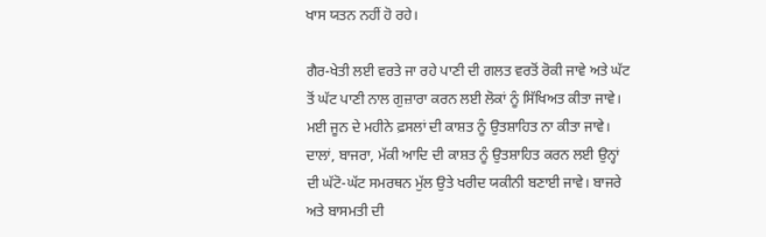ਖਾਸ ਯਤਨ ਨਹੀਂ ਹੋ ਰਹੇ।

ਗੈਰ-ਖੇਤੀ ਲਈ ਵਰਤੇ ਜਾ ਰਹੇ ਪਾਣੀ ਦੀ ਗਲਤ ਵਰਤੋਂ ਰੋਕੀ ਜਾਵੇ ਅਤੇ ਘੱਟ ਤੋਂ ਘੱਟ ਪਾਣੀ ਨਾਲ ਗੁਜ਼ਾਰਾ ਕਰਨ ਲਈ ਲੋਕਾਂ ਨੂੰ ਸਿੱਖਿਅਤ ਕੀਤਾ ਜਾਵੇ। ਮਈ ਜੂਨ ਦੇ ਮਹੀਨੇ ਫ਼ਸਲਾਂ ਦੀ ਕਾਸ਼ਤ ਨੂੰ ਉਤਸ਼ਾਹਿਤ ਨਾ ਕੀਤਾ ਜਾਵੇ। ਦਾਲਾਂ, ਬਾਜਰਾ, ਮੱਕੀ ਆਦਿ ਦੀ ਕਾਸ਼ਤ ਨੂੰ ਉਤਸ਼ਾਹਿਤ ਕਰਨ ਲਈ ਉਨ੍ਹਾਂ ਦੀ ਘੱਟੋ-ਘੱਟ ਸਮਰਥਨ ਮੁੱਲ ਉਤੇ ਖਰੀਦ ਯਕੀਨੀ ਬਣਾਈ ਜਾਵੇ। ਬਾਜਰੇ ਅਤੇ ਬਾਸਮਤੀ ਦੀ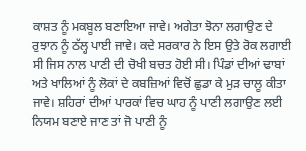ਕਾਸ਼ਤ ਨੂੰ ਮਕਬੂਲ ਬਣਾਇਆ ਜਾਵੇ। ਅਗੇਤਾ ਝੋਨਾ ਲਗਾਉਣ ਦੇ ਰੁਝਾਨ ਨੂੰ ਠੱਲ੍ਹ ਪਾਈ ਜਾਵੇ। ਕਦੇ ਸਰਕਾਰ ਨੇ ਇਸ ਉਤੇ ਰੋਕ ਲਗਾਈ ਸੀ ਜਿਸ ਨਾਲ ਪਾਣੀ ਦੀ ਚੋਖੀ ਬਚਤ ਹੋਈ ਸੀ। ਪਿੰਡਾਂ ਦੀਆਂ ਢਾਬਾਂ ਅਤੇ ਖਾਲਿਆਂ ਨੂੰ ਲੋਕਾਂ ਦੇ ਕਬਜ਼ਿਆਂ ਵਿਚੋਂ ਛੁਡਾ ਕੇ ਮੁੜ ਚਾਲੂ ਕੀਤਾ ਜਾਵੇ। ਸ਼ਹਿਰਾਂ ਦੀਆਂ ਪਾਰਕਾਂ ਵਿਚ ਘਾਹ ਨੂੰ ਪਾਣੀ ਲਗਾਉਣ ਲਈ ਨਿਯਮ ਬਣਾਏ ਜਾਣ ਤਾਂ ਜੋ ਪਾਣੀ ਨੂੰ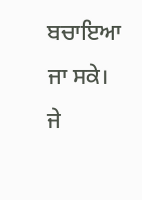ਬਚਾਇਆ ਜਾ ਸਕੇ। ਜੇ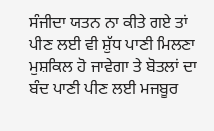ਸੰਜੀਦਾ ਯਤਨ ਨਾ ਕੀਤੇ ਗਏ ਤਾਂ ਪੀਣ ਲਈ ਵੀ ਸ਼ੁੱਧ ਪਾਣੀ ਮਿਲਣਾ ਮੁਸ਼ਕਿਲ ਹੋ ਜਾਵੇਗਾ ਤੇ ਬੋਤਲਾਂ ਦਾ ਬੰਦ ਪਾਣੀ ਪੀਣ ਲਈ ਮਜਬੂਰ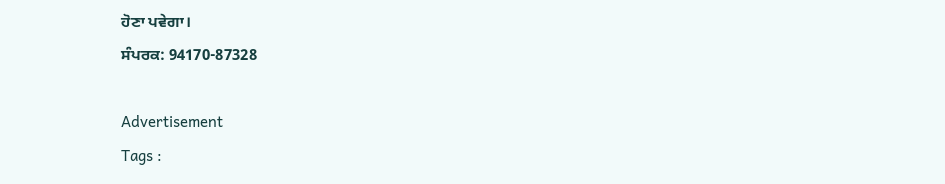ਹੋਣਾ ਪਵੇਗਾ।
ਸੰਪਰਕ: 94170-87328

Advertisement
Tags :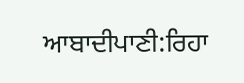ਆਬਾਦੀਪਾਣੀ:ਰਿਹਾ